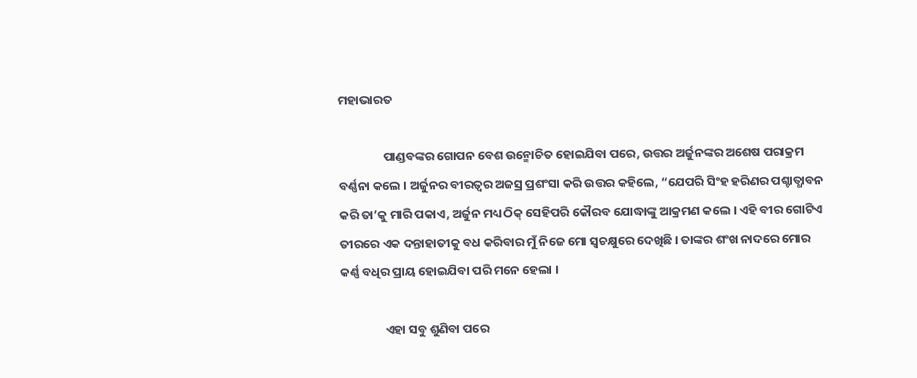ମହାଭାରତ

                ପାଣ୍ଡବଙ୍କର ଗୋପନ ବେଶ ଉନ୍ମୋଚିତ ହୋଇଯିବା ପରେ, ଉତ୍ତର ଅର୍ଜୁନଙ୍କର ଅଶେଷ ପରାକ୍ରମ ବର୍ଣ୍ଣନା କଲେ । ଅର୍ଜୁନର ବୀରତ୍ୱର ଅଜସ୍ର ପ୍ରଶଂସା କରି ଉତ୍ତର କହିଲେ, “ଯେପରି ସିଂହ ହରିଣର ପଶ୍ଚାତ୍ଧାବନ କରି ତା’କୁ ମାରି ପକାଏ, ଅର୍ଜୁନ ମଧ୍ୟ ଠିକ୍ ସେହିପରି କୌରବ ଯୋଦ୍ଧାଙ୍କୁ ଆକ୍ରମଣ କଲେ । ଏହି ବୀର ଗୋଟିଏ ତୀରରେ ଏକ ଦନ୍ତାହାତୀକୁ ବଧ କରିବାର ମୁଁ ନିଜେ ମୋ ସ୍ୱଚକ୍ଷୁରେ ଦେଖିଛି । ତାଙ୍କର ଶଂଖ ନାଦରେ ମୋର କର୍ଣ୍ଣ ବଧିର ପ୍ରାୟ ହୋଇଯିବା ପରି ମନେ ହେଲା ।

                ଏହା ସବୁ ଶୁଣିବା ପରେ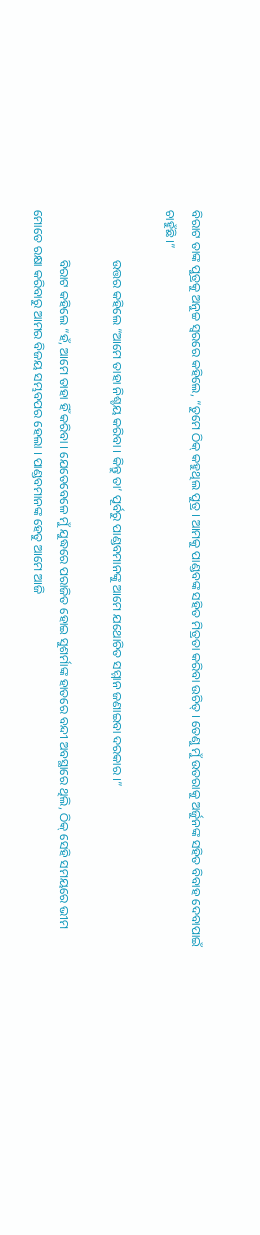ବିରାଟ ତାଙ୍କ ପୁତ୍ରକୁ ଅନୁଚ୍ଚ ସ୍ୱରରେ କହିଲେ, “ତୁମେ ଠିକ୍ କହୁଥିଲ ପୁତ୍ର । ଆମକୁ ପାଣ୍ଡବଙ୍କ ସହିତ ମିତ୍ରତା କରିବା ଉଚିତ୍ । ତେଣୁ ମୁଁ ଉତରାକୁ ଅର୍ଜୁନଙ୍କ ସହିତ ବିବାହ ଦେବାପାଇଁ ଚାହୁଁଛି ।”

                ଉତ୍ତର କହିଲେ “ଆମେ ତାହା ନିଶ୍ଚୟ କରିବା । କିନ୍ତୁ ତା’ ପୂର୍ବରୁ ପାଣ୍ଡବମାନଙ୍କୁ ଆମେ ଯଥୋଚିତ ସମ୍ମାନ ଜଣାଇବା ଦରକାର ।”

                ବିରାଟ କହିଲେ “ହଁ, ଆମେ ତାହା ହିଁ କରିବା । ଯେତେବେଳେ ମୁଁ ଯୁଦ୍ଧରେ ପରାଜିତ ହୋଇ ସୁଶର୍ମାଙ୍କ ହାତରେ ବନ୍ଦୀ ଅବସ୍ଥାରେ ଥିଲି, ଠିକ୍ ସେହି ସମୟରେ ଭୀମ ମୋତେ ରକ୍ଷା କରିବାରୁ ଆମର ବିଜୟ ସମ୍ଭବପର ହେଲା । ପାଣ୍ଡବମାନଙ୍କ ହେତୁ ଆମେ ଆଜି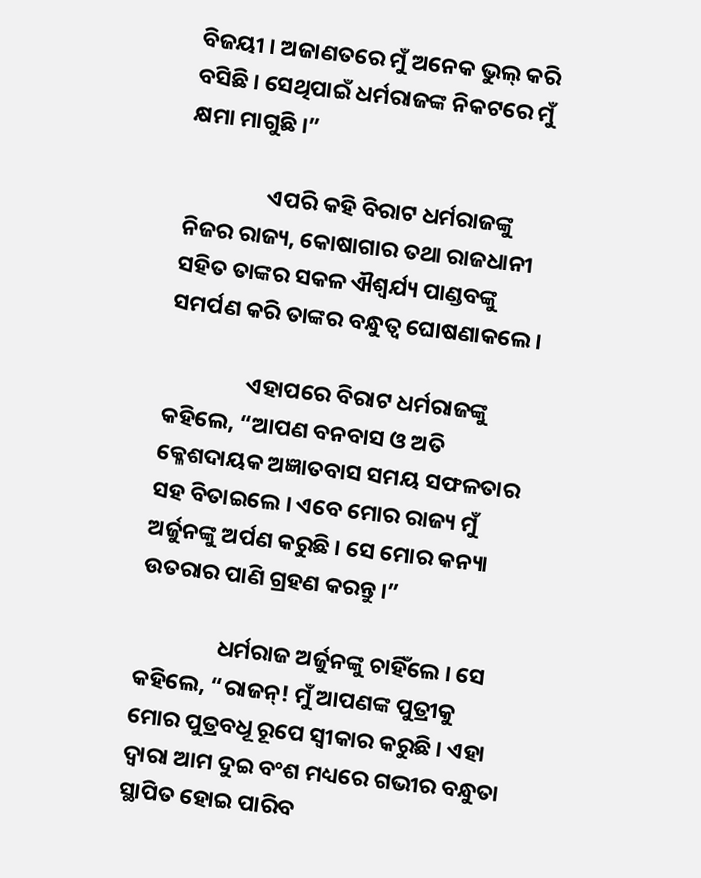ବିଜୟୀ । ଅଜାଣତରେ ମୁଁ ଅନେକ ଭୁଲ୍ କରି ବସିଛି । ସେଥିପାଇଁ ଧର୍ମରାଜଙ୍କ ନିକଟରେ ମୁଁ କ୍ଷମା ମାଗୁଛି ।”

                ଏପରି କହି ବିରାଟ ଧର୍ମରାଜଙ୍କୁ ନିଜର ରାଜ୍ୟ, କୋଷାଗାର ତଥା ରାଜଧାନୀ ସହିତ ତାଙ୍କର ସକଳ ଐଶ୍ୱର୍ଯ୍ୟ ପାଣ୍ଡବଙ୍କୁ ସମର୍ପଣ କରି ତାଙ୍କର ବନ୍ଧୁତ୍ୱ ଘୋଷଣାକଲେ ।

                ଏହାପରେ ବିରାଟ ଧର୍ମରାଜଙ୍କୁ କହିଲେ, “ଆପଣ ବନବାସ ଓ ଅତି କ୍ଳେଶଦାୟକ ଅଜ୍ଞାତବାସ ସମୟ ସଫଳତାର ସହ ବିତାଇଲେ । ଏବେ ମୋର ରାଜ୍ୟ ମୁଁ ଅର୍ଜୁନଙ୍କୁ ଅର୍ପଣ କରୁଛି । ସେ ମୋର କନ୍ୟା ଉତରାର ପାଣି ଗ୍ରହଣ କରନ୍ତୁ ।”

                ଧର୍ମରାଜ ଅର୍ଜୁନଙ୍କୁ ଚାହିଁଲେ । ସେ କହିଲେ, “ରାଜନ୍! ମୁଁ ଆପଣଙ୍କ ପୁତ୍ରୀକୁ ମୋର ପୁତ୍ରବଧୂ ରୂପେ ସ୍ୱୀକାର କରୁଛି । ଏହା ଦ୍ୱାରା ଆମ ଦୁଇ ବଂଶ ମଧ୍ୟରେ ଗଭୀର ବନ୍ଧୁତା ସ୍ଥାପିତ ହୋଇ ପାରିବ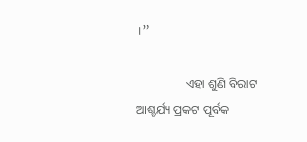।”

                ଏହା ଶୁଣି ବିରାଟ ଆଶ୍ଚର୍ଯ୍ୟ ପ୍ରକଟ ପୂର୍ବକ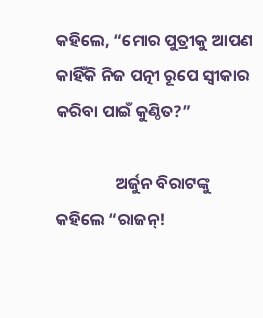କହିଲେ, “ମୋର ପୁତ୍ରୀକୁ ଆପଣ କାହିଁକି ନିଜ ପତ୍ନୀ ରୂପେ ସ୍ୱୀକାର କରିବା ପାଇଁ କୁଣ୍ଠିତ?”

                ଅର୍ଜୁନ ବିରାଟଙ୍କୁ କହିଲେ “ରାଜନ୍!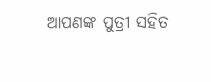ଆପଣଙ୍କ ପୁତ୍ରୀ ସହିତ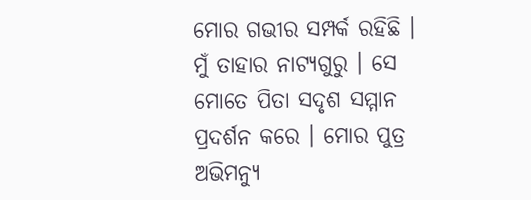ମୋର ଗଭୀର ସମ୍ପର୍କ ରହିଛି । ମୁଁ ତାହାର ନାଟ୍ୟଗୁରୁ । ସେ ମୋତେ ପିତା ସଦୃଶ ସମ୍ମାନ ପ୍ରଦର୍ଶନ କରେ । ମୋର ପୁତ୍ର ଅଭିମନ୍ୟୁ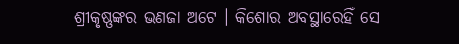ଶ୍ରୀକୃଷ୍ଣଙ୍କର ଭଣଜା ଅଟେ । କିଶୋର ଅବସ୍ଥାରେହିଁ ସେ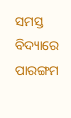ସମସ୍ତ ବିଦ୍ୟାରେ ପାରଙ୍ଗମ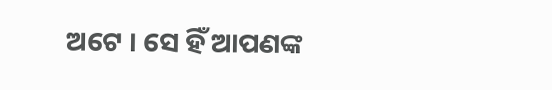ଅଟେ । ସେ ହିଁ ଆପଣଙ୍କ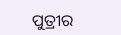ପୁତ୍ରୀର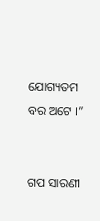ଯୋଗ୍ୟତମ ବର ଅଟେ ।”


ଗପ ସାରଣୀ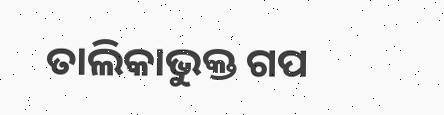ତାଲିକାଭୁକ୍ତ ଗପ